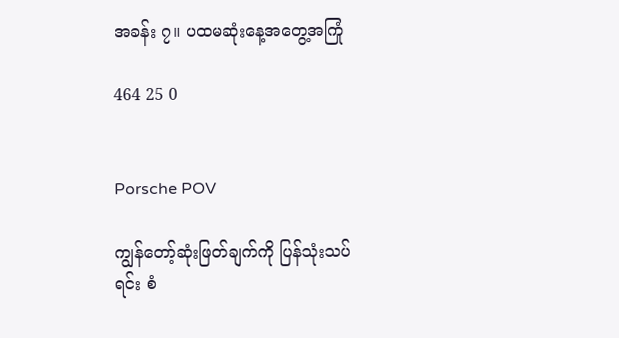အခန်း ၇။ ပထမဆုံးနေ့အတွေ့အကြုံ

464 25 0


Porsche POV

ကျွန်တော့်ဆုံးဖြတ်ချက်ကို ပြန်သုံးသပ်ရင်း စံ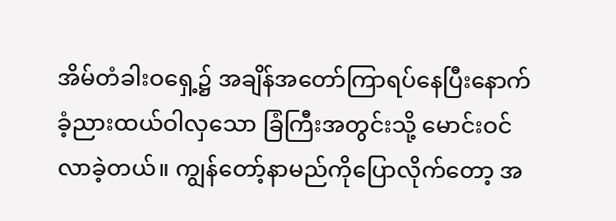အိမ်တံခါးဝရှေ့၌ အချိန်အတော်ကြာရပ်နေပြီးနောက်
ခံ့ညားထယ်ဝါလှသော ခြံကြီးအတွင်းသို့ မောင်းဝင်လာခဲ့တယ်။ ကျွန်တော့်နာမည်ကိုပြောလိုက်တော့ အ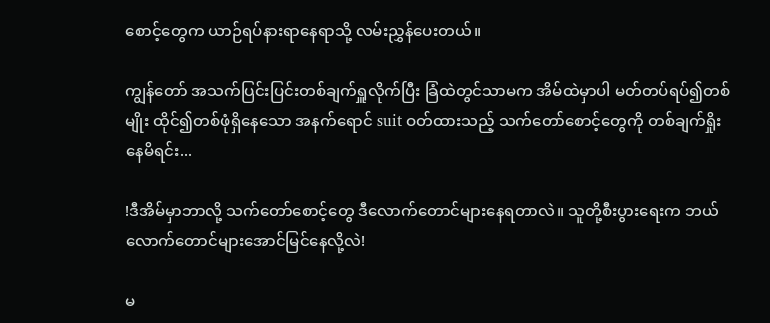စောင့်တွေက ယာဉ်ရပ်နားရာနေရာသို့ လမ်းညွှန်ပေးတယ်။

ကျွန်တော် အသက်ပြင်းပြင်းတစ်ချက်ရှူလိုက်ပြီး ခြံထဲတွင်သာမက အိမ်ထဲမှာပါ မတ်တပ်ရပ်၍တစ်မျိုး ထိုင်၍တစ်ဖုံရှိနေသော အနက်ရောင် suit ဝတ်ထားသည့် သက်တော်စောင့်‌တွေကို တစ်ချက်ရှိုးနေမိရင်း...

!ဒီအိမ်မှာဘာလို့ သက်တော်စောင့်တွေ ဒီလောက်တောင်များနေရတာလဲ။ သူတို့စီးပွားရေးက ဘယ်လောက်တောင်များအောင်မြင်နေလို့လဲ!

မ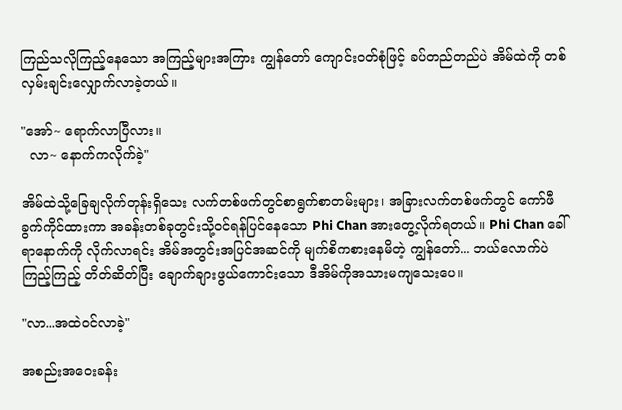ကြည်သလိုကြည့်နေသော အကြည့်များအကြား ကျွန်တော် ကျောင်းဝတ်စုံဖြင့် ခပ်တည်တည်ပဲ အိမ်ထဲကို တစ်လှမ်းချင်းလျှောက်လာခဲ့တယ်။

"အော်‌~ ရောက်လာပြီလား။
  လာ~ နောက်ကလိုက်ခဲ့"

အိမ်ထဲသို့‌ခြေချလိုက်တုန်းရှိသေး လက်တစ်ဖက်တွင်စာရွက်စာတမ်းများ၊ အခြားလက်တစ်ဖက်တွင် ကော်ဖီခွက်ကိုင်ထားကာ အခန်းတစ်ခုတွင်းသို့ဝင်ရန်ပြင်နေသော Phi Chan အားတွေ့လိုက်ရတယ်။ Phi Chan ခေါ်ရာနောက်ကို လိုက်လာရင်း အိမ်အတွင်းအပြင်အဆင်ကို မျက်စိကစားနေမိတဲ့ ကျွန်တော်... ဘယ်လောက်ပဲကြည့်ကြည့် တိတ်ဆိတ်ပြီး ချောက်ချားဖွယ်ကောင်းသော ဒီအိမ်ကိုအသားမကျသေးပေ။

"လာ...အထဲဝင်လာခဲ့"

အစည်းအဝေးခန်း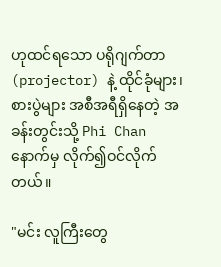ဟုထင်ရသော ပရိုဂျက်တာ (projector) နဲ့ ထိုင်ခုံများ၊ စားပွဲများ အစီအရီရှိနေတဲ့ အခန်းတွင်းသို့ Phi Chan နောက်မှ လိုက်၍ဝင်လိုက်တယ်။

"မင်း လူကြီးတွေ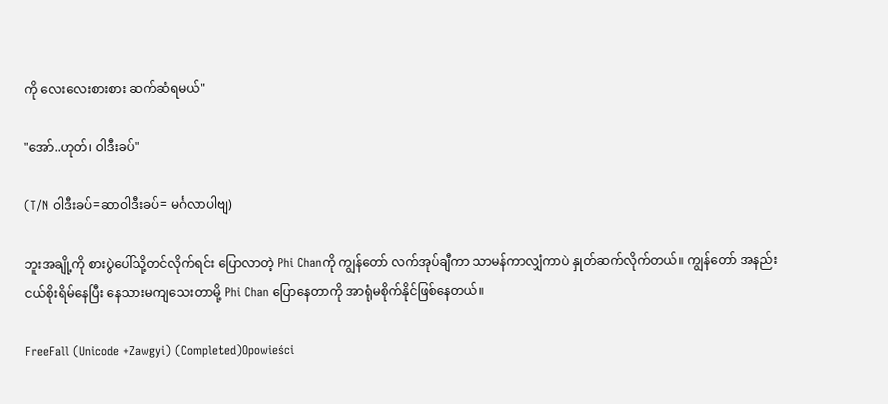ကို လေးလေးစားစား ဆက်ဆံရမယ်"

"အော်..ဟုတ်၊ ဝါဒီးခပ်"

(T/N ဝါဒီးခပ်=ဆာဝါဒီးခပ်= မင်္ဂလာပါဗျ)

ဘူးအချို့ကို စား‌ပွဲပေါ်သို့တင်လိုက်ရင်း ပြောလာတဲ့ Phi Chanကို ကျွန်တော် လက်အုပ်ချီကာ သာမန်ကာလျှံကာပဲ နှုတ်ဆက်လိုက်တယ်။ ကျွန်တော် အနည်းငယ်စိုးရိမ်‌နေပြီး နေသားမကျသေးတာမို့ Phi Chan ပြော‌နေတာကို အာရုံမစိုက်နိုင်ဖြစ်နေတယ်။

FreeFall (Unicode +Zawgyi) (Completed)Opowieści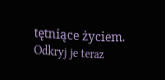tętniące życiem. Odkryj je teraz